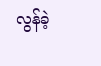လွန်ခဲ့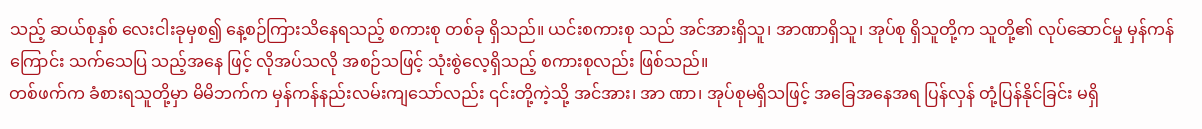သည့် ဆယ်စုနှစ် လေးငါးခုမှစ၍ နေ့စဉ်ကြားသိနေရသည့် စကားစု တစ်ခု ရှိသည်။ ယင်းစကားစု သည် အင်အားရှိသူ၊ အာဏာရှိသူ၊ အုပ်စု ရှိသူတို့က သူတို့၏ လုပ်ဆောင်မှု မှန်ကန်ကြောင်း သက်သေပြ သည့်အနေ ဖြင့် လိုအပ်သလို အစဉ်သဖြင့် သုံးစွဲလေ့ရှိသည့် စကားစုလည်း ဖြစ်သည်။
တစ်ဖက်က ခံစားရသူတို့မှာ မိမိဘက်က မှန်ကန်နည်းလမ်းကျသော်လည်း ၎င်းတို့ကဲ့သို့ အင်အား၊ အာ ဏာ၊ အုပ်စုမရှိသဖြင့် အခြေအနေအရ ပြန်လှန် တုံ့ပြန်နိုင်ခြင်း မရှိ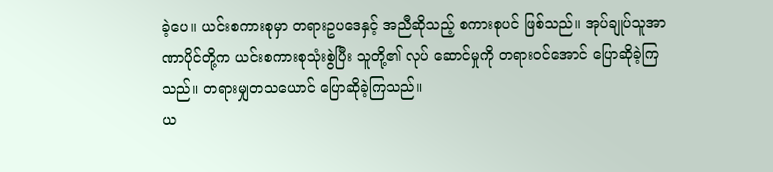ခဲ့ပေ။ ယင်းစကားစုမှာ တရားဥပဒေနှင့် အညီဆိုသည့် စကားစုပင် ဖြစ်သည်။ အုပ်ချုပ်သူအာဏာပိုင်တို့က ယင်းစကားစုသုံးစွဲပြီး သူတို့၏ လုပ် ဆောင်မှုကို တရားဝင်အောင် ပြောဆိုခဲ့ကြသည်။ တရားမျှတသယောင် ပြောဆိုခဲ့ကြသည်။
ယ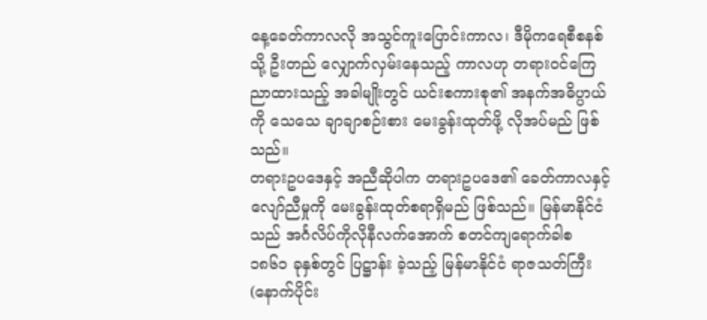နေ့ခေတ်ကာလလို အသွင်ကူးပြောင်းကာလ၊ ဒီမိုကရေစီစနစ်သို့ ဦးတည် လျှောက်လှမ်းနေသည့် ကာလဟု တရားဝင်ကြေညာထားသည့် အခါမျိုးတွင် ယင်းစကားစု၏ အနက်အဓိပ္ပာယ်ကို သေသေ ချာချာစဉ်းစား မေးခွန်းထုတ်ဖို့ လိုအပ်မည် ဖြစ်သည်။
တရားဥပဒေနှင့် အညီဆိုပါက တရားဥပဒေ၏ ခေတ်ကာလနှင့် လျော်ညီမှုကို မေးခွန်းထုတ်စရာရှိမည် ဖြစ်သည်။ မြန်မာနိုင်ငံသည် အင်္ဂလိပ်ကိုလိုနီလက်အောက် စတင်ကျရောက်ခါစ ၁၈၆၁ ခုနှစ်တွင် ပြဋ္ဌာန်း ခဲ့သည့် မြန်မာနိုင်ငံ ရာဇသတ်ကြီး (နောက်ပိုင်း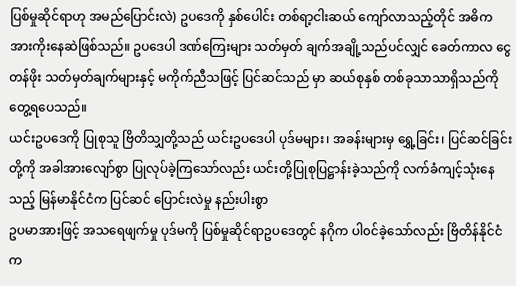ပြစ်မှုဆိုင်ရာဟု အမည်ပြောင်းလဲ) ဥပဒေကို နှစ်ပေါင်း တစ်ရာ့ငါးဆယ် ကျော်လာသည့်တိုင် အဓိက အားကိုးနေဆဲဖြစ်သည်။ ဥပဒေပါ ဒဏ်ကြေးများ သတ်မှတ် ချက်အချို့သည်ပင်လျှင် ခေတ်ကာလ ငွေတန်ဖိုး သတ်မှတ်ချက်များနှင့် မကိုက်ညီသဖြင့် ပြင်ဆင်သည် မှာ ဆယ်စုနှစ် တစ်ခုသာသာရှိသည်ကို တွေ့ရပေသည်။
ယင်းဥပဒေကို ပြုစုသူ ဗြိတိသျှတို့သည် ယင်းဥပဒေပါ ပုဒ်မများ၊ အခန်းများမှ ရွှေ့ခြင်း၊ ပြင်ဆင်ခြင်းတို့ကို အခါအားလျော်စွာ ပြုလုပ်ခဲ့ကြသော်လည်း ယင်းတို့ပြုစုပြဋ္ဌာန်းခဲ့သည်ကို လက်ခံကျင့်သုံးနေသည့် မြန်မာနိုင်ငံက ပြင်ဆင် ပြောင်းလဲမှု နည်းပါးစွာ
ဥပမာအားဖြင့် အသရေဖျက်မှု ပုဒ်မကို ပြစ်မှုဆိုင်ရာဥပဒေတွင် နဂိုက ပါ၀င်ခဲ့သော်လည်း ဗြိတိန်နိုင်ငံက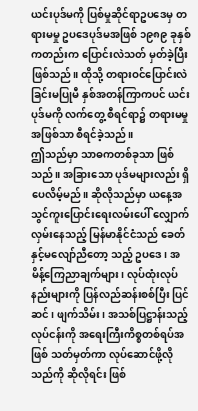ယင်းပုဒ်မကို ပြစ်မှုဆိုင်ရာဥပဒေမှ တရားမမှု ဥပဒေပုဒ်မအဖြစ် ၁၉၈၉ ခုနှစ်ကတည်းက ပြောင်းလဲသတ် မှတ်ခဲ့ပြီး ဖြစ်သည်။ ထိုသို့ တရားဝင်ပြောင်းလဲခြင်းမပြုမီ နှစ်အတန်ကြာကပင် ယင်းပုဒ်မကို လက်တွေ့ စီရင်ရာ၌ တရားမမှုအဖြစ်သာ စီရင်ခဲ့သည်။
ဤသည်မှာ သာဓကတစ်ခုသာ ဖြစ်သည်။ အခြားသော ပုဒ်မများလည်း ရှိပေလိမ့်မည်။ ဆိုလိုသည်မှာ ယနေ့အသွင်ကူးပြောင်းရေးလမ်းပေါ် လျှောက်လှမ်းနေသည့် မြန်မာနိုင်ငံသည် ခေတ်နှင့်မလျော်ညီတော့ သည့် ဥပဒေ၊ အမိန့်ကြေညာချက်များ၊ လုပ်ထုံးလုပ်နည်းများကို ပြန်လည်ဆန်းစစ်ပြီး ပြင်ဆင်၊ ဖျက်သိမ်း၊ အသစ်ပြဋ္ဌာန်းသည့်လုပ်ငန်းကို အရေးကြီးကိစ္စတစ်ရပ်အဖြစ် သတ်မှတ်ကာ လုပ်ဆောင်ဖို့လိုသည်ကို ဆိုလိုရင်း ဖြစ်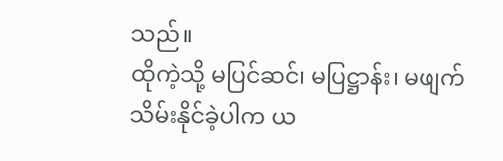သည်။
ထိုကဲ့သို့ မပြင်ဆင်၊ မပြဋ္ဌာန်း၊ မဖျက်သိမ်းနိုင်ခဲ့ပါက ယ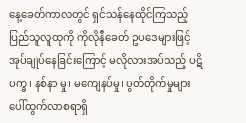နေ့ခေတ်ကာလတွင် ရှင်သန်နေထိုင်ကြသည့် ပြည်သူလူထုကို ကိုလိုနီခေတ် ဥပဒေများဖြင့် အုပ်ချုပ်နေခြင်းကြောင့် မလိုလားအပ်သည့် ပဋိပက္ခ၊ နစ်နာ မှု၊ မကျေနပ်မှု၊ ပွတ်တိုက်မှုများ ပေါ်ထွက်လာစရာရှိ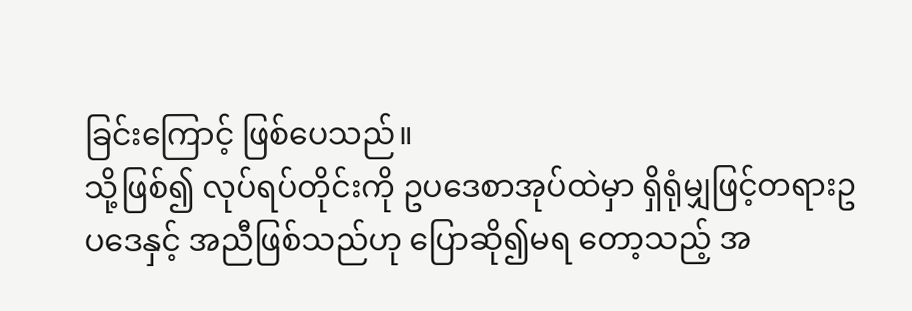ခြင်းကြောင့် ဖြစ်ပေသည်။
သို့ဖြစ်၍ လုပ်ရပ်တိုင်းကို ဥပဒေစာအုပ်ထဲမှာ ရှိရုံမျှဖြင့်တရားဥပဒေနှင့် အညီဖြစ်သည်ဟု ပြောဆို၍မရ တော့သည့် အ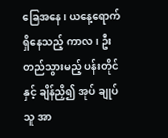ခြေအနေ၊ ယနေ့ရောက်ရှိနေသည့် ကာလ၊ ဦးတည်သွားမည့် ပန်းတိုင်နှင့် ချိန်ညှိ၍ အုပ် ချုပ်သူ အာ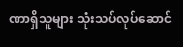ဏာရှိသူများ သုံးသပ်လုပ်ဆောင်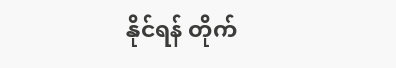နိုင်ရန် တိုက်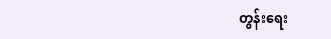တွန်းရေး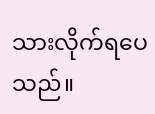သားလိုက်ရပေသည်။